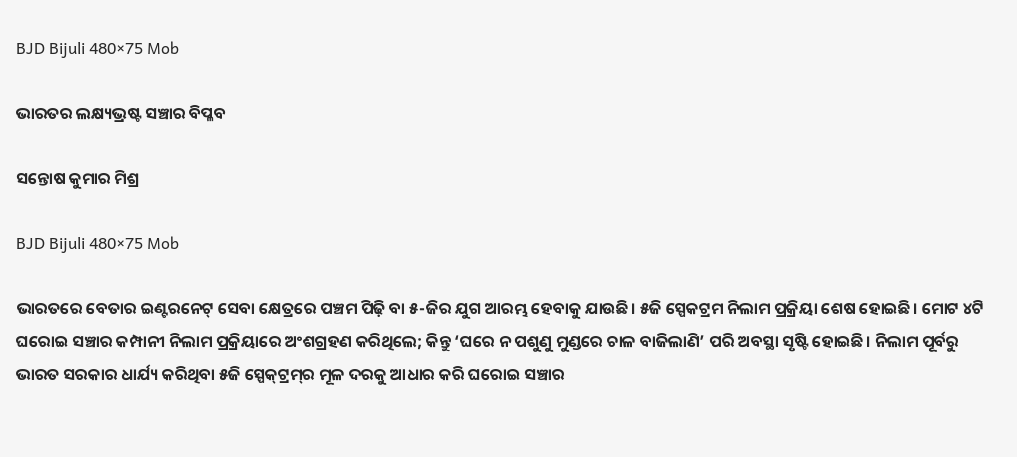BJD Bijuli 480×75 Mob

ଭାରତର ଲକ୍ଷ୍ୟଭ୍ରଷ୍ଟ ସଞ୍ଚାର ବିପ୍ଳବ

ସନ୍ତୋଷ କୁମାର ମିଶ୍ର

BJD Bijuli 480×75 Mob

ଭାରତରେ ବେତାର ଇଣ୍ଟରନେଟ୍ ସେବା କ୍ଷେତ୍ରରେ ପଞ୍ଚମ ପିଢ଼ି ବା ୫-ଜିର ଯୁଗ ଆରମ୍ଭ ହେବାକୁ ଯାଉଛି। ୫ଜି ସ୍ପେକଟ୍ରମ ନିଲାମ ପ୍ରକ୍ରିୟା ଶେଷ ହୋଇଛି। ମୋଟ ୪ଟି ଘରୋଇ ସଞ୍ଚାର କମ୍ପାନୀ ନିଲାମ ପ୍ରକ୍ରିୟାରେ ଅଂଶଗ୍ରହଣ କରିଥିଲେ; କିନ୍ତୁ ‘ଘରେ ନ ପଶୁଣୁ ମୁଣ୍ଡରେ ଚାଳ ବାଜିଲାଣି’ ପରି ଅବସ୍ଥା ସୃଷ୍ଟି ହୋଇଛି। ନିଲାମ ପୂର୍ବରୁ ଭାରତ ସରକାର ଧାର୍ଯ୍ୟ କରିଥିବା ୫ଜି ସ୍ପେକ୍‌ଟ୍ରମ୍‌ର ମୂଳ ଦରକୁ ଆଧାର କରି ଘରୋଇ ସଞ୍ଚାର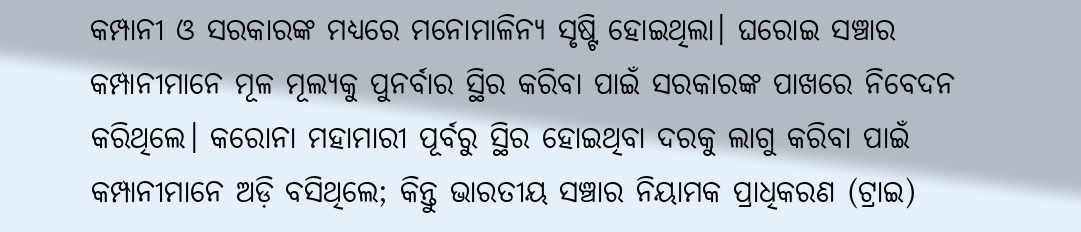କମ୍ପାନୀ ଓ ସରକାରଙ୍କ ମଧ୍ୟରେ ମନୋମାଳିନ୍ୟ ସୃଷ୍ଟି ହୋଇଥିଲା। ଘରୋଇ ସଞ୍ଚାର କମ୍ପାନୀମାନେ ମୂଳ ମୂଲ୍ୟକୁ ପୁନର୍ବାର ସ୍ଥିର କରିବା ପାଇଁ ସରକାରଙ୍କ ପାଖରେ ନିବେଦନ କରିଥିଲେ। କରୋନା ମହାମାରୀ ପୂର୍ବରୁ ସ୍ଥିର ହୋଇଥିବା ଦରକୁ ଲାଗୁ କରିବା ପାଇଁ କମ୍ପାନୀମାନେ ଅଡ଼ି ବସିଥିଲେ; କିନ୍ତୁ ଭାରତୀୟ ସଞ୍ଚାର ନିୟାମକ ପ୍ରାଧିକରଣ (ଟ୍ରାଇ)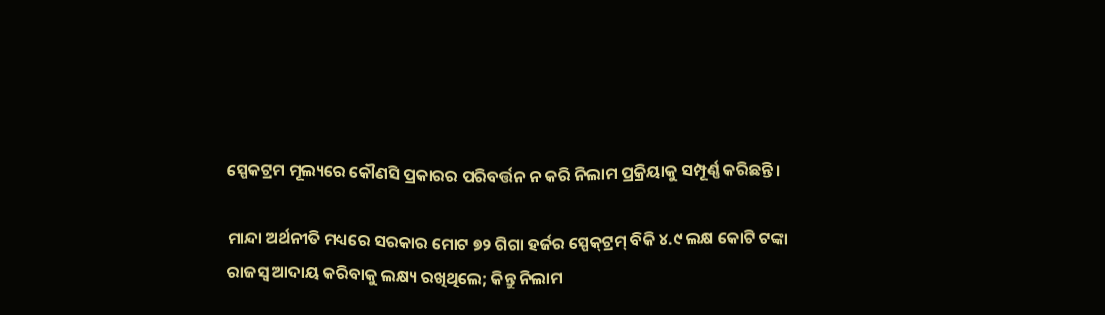ସ୍ପେକଟ୍ରମ ମୂଲ୍ୟରେ କୌଣସି ପ୍ରକାରର ପରିବର୍ତ୍ତନ ନ କରି ନିଲାମ ପ୍ରକ୍ରିୟାକୁ ସମ୍ପୂର୍ଣ୍ଣ କରିଛନ୍ତି।

ମାନ୍ଦା ଅର୍ଥନୀତି ମଧ୍ୟରେ ସରକାର ମୋଟ ୭୨ ଗିଗା ହର୍ଜର ସ୍ପେକ୍‌ଟ୍ରମ୍‌ ବିକି ୪.୯ ଲକ୍ଷ କୋଟି ଟଙ୍କା ରାଜସ୍ୱ ଆଦାୟ କରିବାକୁ ଲକ୍ଷ୍ୟ ରଖିଥିଲେ; କିନ୍ତୁ ନିଲାମ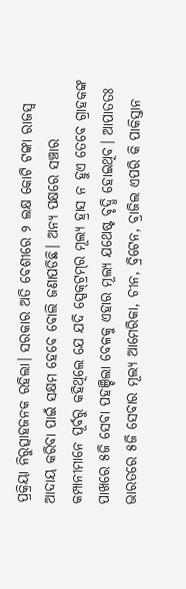ପ୍ରକ୍ରିୟା ନିରୁତ୍ସାହଜନକ ରହିଲା। ସରକାର ଅତି ବେଶୀରେ ୨ ଲକ୍ଷ କୋଟି ଟଙ୍କା ରାଜସ୍ବ ଆଦାୟ କରିବା ପାଇଁ ସକ୍ଷମ ହେବେ ବୋଲି ଜଣାପଡିଛି। ଅନ୍ୟ ପକ୍ଷରେ ସଞ୍ଚାର କମ୍ପାନୀମାନେ ପୂର୍ବରୁ କହିଥିଲେ ଯେ ଯଦି ସ୍ପେକ୍‌ଟ୍ରମ୍‌ର ମୂଲ୍ୟ ହ୍ରାସ ନ ହୁଏ ତେବେ ଗ୍ରାହକଙ୍କ ପାଖରେ ୫ଜି ସେବା ପହଞ୍ଚିଲା ବେଳକୁ ଏହାର ମୂଲ୍ୟ ଯଥେଷ୍ଟ ବୃଦ୍ଧି ହୋଇଥିବ। ଆପାତତଃ ଭାରତରେ ୫ଜି ସେବାର ମୂଲ୍ୟ ଆମେରିକା, ଚୀନ, ବ୍ରିଟେନ, ବ୍ରାଜିଲ ଏପରି କି ପାକିସ୍ତାନ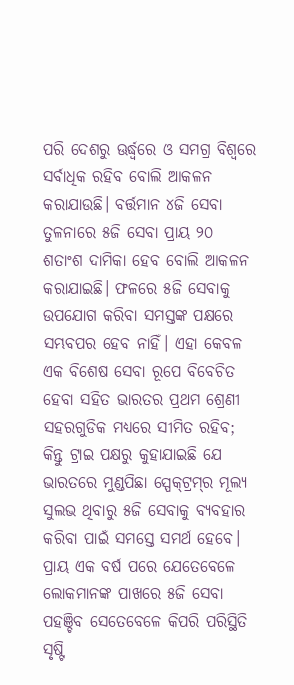ପରି ଦେଶରୁ ଊର୍ଦ୍ଧ୍ବରେ ଓ ସମଗ୍ର ବିଶ୍ବରେ ସର୍ବାଧିକ ରହିବ ବୋଲି ଆକଳନ କରାଯାଉଛି। ବର୍ତ୍ତମାନ ୪ଜି ସେବା ତୁଳନାରେ ୫ଜି ସେବା ପ୍ରାୟ ୨୦ ଶତାଂଶ ଦାମିକା ହେବ ବୋଲି ଆକଳନ କରାଯାଇଛି। ଫଳରେ ୫ଜି ସେବାକୁ ଉପଯୋଗ କରିବା ସମସ୍ତଙ୍କ ପକ୍ଷରେ ସମ୍ଭବପର ହେବ ନାହିଁ। ଏହା କେବଳ ଏକ ବିଶେଷ ସେବା ରୂପେ ବିବେଚିତ ହେବା ସହିତ ଭାରତର ପ୍ରଥମ ଶ୍ରେଣୀ ସହରଗୁଡିକ ମଧ୍ୟରେ ସୀମିତ ରହିବ; କିନ୍ତୁ ଟ୍ରାଇ ପକ୍ଷରୁ କୁହାଯାଇଛି ଯେ ଭାରତରେ ମୁଣ୍ଡପିଛା ସ୍ପେକ୍‌ଟ୍ରମ୍‌ର ମୂଲ୍ୟ ସୁଲଭ ଥିବାରୁ ୫ଜି ସେବାକୁ ବ୍ୟବହାର କରିବା ପାଇଁ ସମସ୍ତେ ସମର୍ଥ ହେବେ। ପ୍ରାୟ ଏକ ବର୍ଷ ପରେ ଯେତେବେଳେ ଲୋକମାନଙ୍କ ପାଖରେ ୫ଜି ସେବା ପହଞ୍ଚିବ ସେତେବେଳେ କିପରି ପରିସ୍ଥିତି ସୃଷ୍ଟି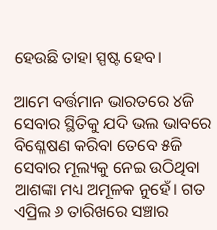ହେଉଛି ତାହା ସ୍ପଷ୍ଟ ହେବ।

ଆମେ ବର୍ତ୍ତମାନ ଭାରତରେ ୪ଜି ସେବାର ସ୍ଥିତିକୁ ଯଦି ଭଲ ଭାବରେ ବିଶ୍ଳେଷଣ କରିବା ତେବେ ୫ଜି ସେବାର ମୂଲ୍ୟକୁ ନେଇ ଉଠିଥିବା ଆଶଙ୍କା ମଧ୍ୟ ଅମୂଳକ ନୁହେଁ। ଗତ ଏପ୍ରିଲ ୬ ତାରିଖରେ ସଞ୍ଚାର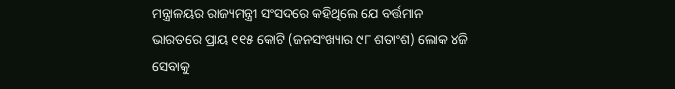ମନ୍ତ୍ରାଳୟର ରାଜ୍ୟମନ୍ତ୍ରୀ ସଂସଦରେ କହିଥିଲେ ଯେ ବର୍ତ୍ତମାନ ଭାରତରେ ପ୍ରାୟ ୧୧୫ କୋଟି (ଜନସଂଖ୍ୟାର ୯୮ ଶତାଂଶ) ଲୋକ ୪ଜି ସେବାକୁ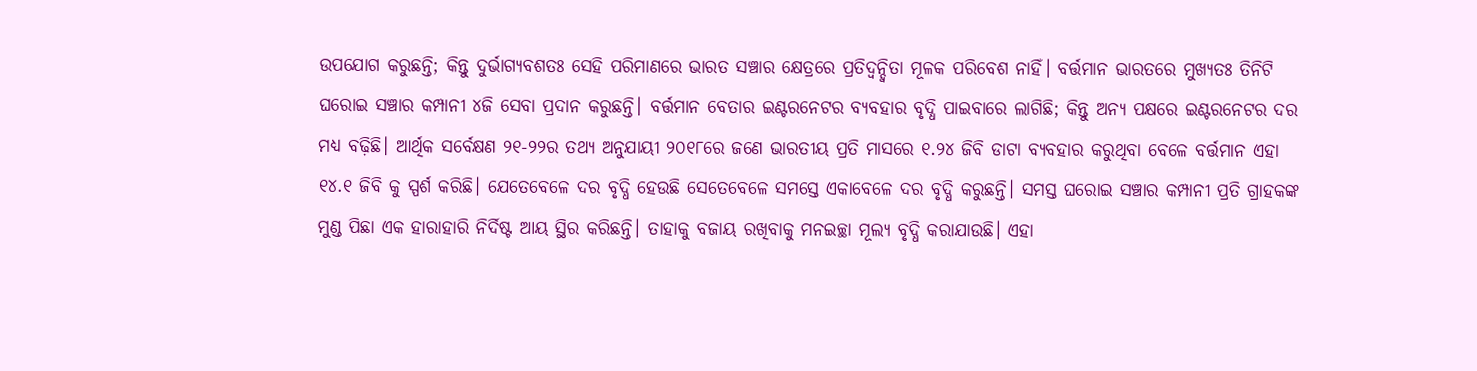ଉପଯୋଗ କରୁଛନ୍ତି; କିନ୍ତୁ ଦୁର୍ଭାଗ୍ୟବଶତଃ ସେହି ପରିମାଣରେ ଭାରତ ସଞ୍ଚାର କ୍ଷେତ୍ରରେ ପ୍ରତିଦ୍ବନ୍ଦ୍ବିତା ମୂଳକ ପରିବେଶ ନାହିଁ। ବର୍ତ୍ତମାନ ଭାରତରେ ମୁଖ୍ୟତଃ ତିନିଟି ଘରୋଇ ସଞ୍ଚାର କମ୍ପାନୀ ୪ଜି ସେବା ପ୍ରଦାନ କରୁଛନ୍ତି। ବର୍ତ୍ତମାନ ବେତାର ଇଣ୍ଟରନେଟର ବ୍ୟବହାର ବୃଦ୍ଧି ପାଇବାରେ ଲାଗିଛି; କିନ୍ତୁ ଅନ୍ୟ ପକ୍ଷରେ ଇଣ୍ଟରନେଟର ଦର ମଧ୍ୟ ବଢ଼ିଛି। ଆର୍ଥିକ ସର୍ବେକ୍ଷଣ ୨୧-୨୨ର ତଥ୍ୟ ଅନୁଯାୟୀ ୨୦୧୮ରେ ଜଣେ ଭାରତୀୟ ପ୍ରତି ମାସରେ ୧.୨୪ ଜିବି ଡାଟା ବ୍ୟବହାର କରୁଥିବା ବେଳେ ବର୍ତ୍ତମାନ ଏହା ୧୪.୧ ଜିବି କୁ ସ୍ପର୍ଶ କରିଛି। ଯେତେବେଳେ ଦର ବୃଦ୍ଧି ହେଉଛି ସେତେବେଳେ ସମସ୍ତେ ଏକାବେଳେ ଦର ବୃଦ୍ଧି କରୁଛନ୍ତି। ସମସ୍ତ ଘରୋଇ ସଞ୍ଚାର କମ୍ପାନୀ ପ୍ରତି ଗ୍ରାହକଙ୍କ ମୁଣ୍ଡ ପିଛା ଏକ ହାରାହାରି ନିର୍ଦିଷ୍ଟ ଆୟ ସ୍ଥିର କରିଛନ୍ତି। ତାହାକୁ ବଜାୟ ରଖିବାକୁ ମନଇଚ୍ଛା ମୂଲ୍ୟ ବୃଦ୍ଧି କରାଯାଉଛି। ଏହା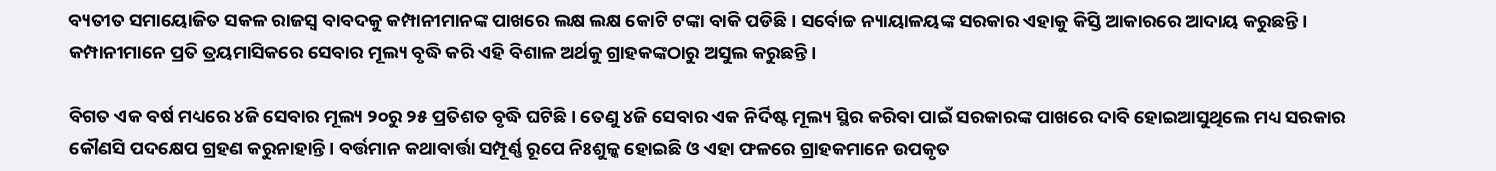ବ୍ୟତୀତ ସମାୟୋଜିତ ସକଳ ରାଜସ୍ବ ବାବଦକୁ କମ୍ପାନୀମାନଙ୍କ ପାଖରେ ଲକ୍ଷ ଲକ୍ଷ କୋଟି ଟଙ୍କା ବାକି ପଡିଛି। ସର୍ବୋଚ୍ଚ ନ୍ୟାୟାଳୟଙ୍କ ସରକାର ଏହାକୁ କିସ୍ତି ଆକାରରେ ଆଦାୟ କରୁଛନ୍ତି। କମ୍ପାନୀମାନେ ପ୍ରତି ତ୍ରୟମାସିକରେ ସେବାର ମୂଲ୍ୟ ବୃଦ୍ଧି କରି ଏହି ବିଶାଳ ଅର୍ଥକୁ ଗ୍ରାହକଙ୍କଠାରୁ ଅସୁଲ କରୁଛନ୍ତି।

ବିଗତ ଏକ ବର୍ଷ ମଧ୍ୟରେ ୪ଜି ସେବାର ମୂଲ୍ୟ ୨୦ରୁ ୨୫ ପ୍ରତିଶତ ବୃଦ୍ଧି ଘଟିଛି। ତେଣୁ ୪ଜି ସେବାର ଏକ ନିର୍ଦିଷ୍ଟ ମୂଲ୍ୟ ସ୍ଥିର କରିବା ପାଇଁ ସରକାରଙ୍କ ପାଖରେ ଦାବି ହୋଇଆସୁଥିଲେ ମଧ୍ୟ ସରକାର କୌଣସି ପଦକ୍ଷେପ ଗ୍ରହଣ କରୁନାହାନ୍ତି। ବର୍ତ୍ତମାନ କଥାବାର୍ତ୍ତା ସମ୍ପୂର୍ଣ୍ଣ ରୂପେ ନିଃଶୁଳ୍କ ହୋଇଛି ଓ ଏହା ଫଳରେ ଗ୍ରାହକମାନେ ଉପକୃତ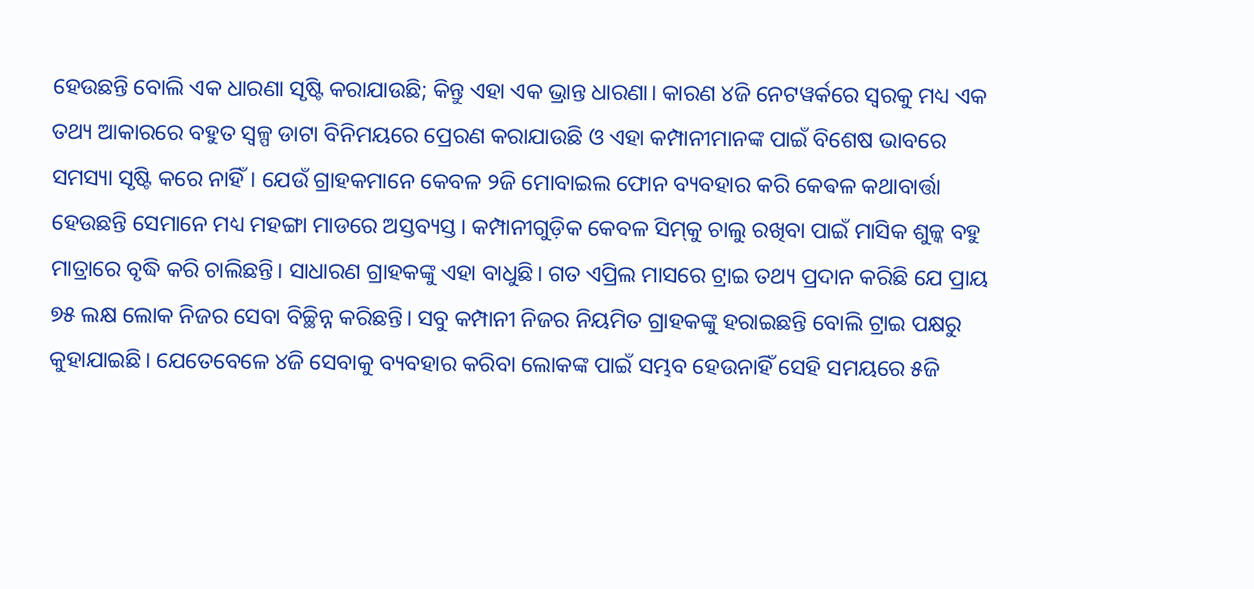ହେଉଛନ୍ତି ବୋଲି ଏକ ଧାରଣା ସୃଷ୍ଟି କରାଯାଉଛି; କିନ୍ତୁ ଏହା ଏକ ଭ୍ରାନ୍ତ ଧାରଣା। କାରଣ ୪ଜି ନେଟୱର୍କରେ ସ୍ୱରକୁ ମଧ୍ୟ ଏକ ତଥ୍ୟ ଆକାରରେ ବହୁତ ସ୍ୱଳ୍ପ ଡାଟା ବିନିମୟରେ ପ୍ରେରଣ କରାଯାଉଛି ଓ ଏହା କମ୍ପାନୀମାନଙ୍କ ପାଇଁ ବିଶେଷ ଭାବରେ ସମସ୍ୟା ସୃଷ୍ଟି କରେ ନାହିଁ। ଯେଉଁ ଗ୍ରାହକମାନେ କେବଳ ୨ଜି ମୋବାଇଲ ଫୋନ ବ୍ୟବହାର କରି କେଵଳ କଥାବାର୍ତ୍ତା ହେଉଛନ୍ତି ସେମାନେ ମଧ୍ୟ ମହଙ୍ଗା ମାଡରେ ଅସ୍ତବ୍ୟସ୍ତ। କମ୍ପାନୀଗୁଡ଼ିକ କେବଳ ସିମ୍‌କୁ ଚାଲୁ ରଖିବା ପାଇଁ ମାସିକ ଶୁଳ୍କ ବହୁ ମାତ୍ରାରେ ବୃଦ୍ଧି କରି ଚାଲିଛନ୍ତି। ସାଧାରଣ ଗ୍ରାହକଙ୍କୁ ଏହା ବାଧୁଛି। ଗତ ଏପ୍ରିଲ ମାସରେ ଟ୍ରାଇ ତଥ୍ୟ ପ୍ରଦାନ କରିଛି ଯେ ପ୍ରାୟ ୭୫ ଲକ୍ଷ ଲୋକ ନିଜର ସେବା ବିଚ୍ଛିନ୍ନ କରିଛନ୍ତି। ସବୁ କମ୍ପାନୀ ନିଜର ନିୟମିତ ଗ୍ରାହକଙ୍କୁ ହରାଇଛନ୍ତି ବୋଲି ଟ୍ରାଇ ପକ୍ଷରୁ କୁହାଯାଇଛି। ଯେତେବେଳେ ୪ଜି ସେବାକୁ ବ୍ୟବହାର କରିବା ଲୋକଙ୍କ ପାଇଁ ସମ୍ଭବ ହେଉନାହିଁ ସେହି ସମୟରେ ୫ଜି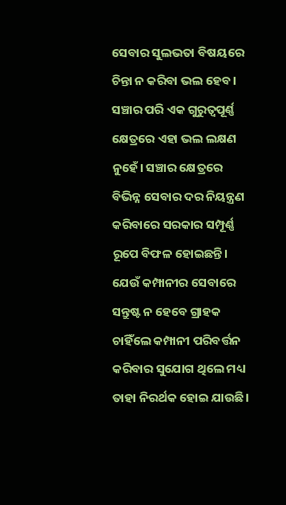ସେବାର ସୁଲଭତା ବିଷୟରେ ଚିନ୍ତା ନ କରିବା ଭଲ ହେବ। ସଞ୍ଚାର ପରି ଏକ ଗୁରୁତ୍ୱପୂର୍ଣ୍ଣ କ୍ଷେତ୍ରରେ ଏହା ଭଲ ଲକ୍ଷଣ ନୁହେଁ। ସଞ୍ଚାର କ୍ଷେତ୍ରରେ ବିଭିନ୍ନ ସେବାର ଦର ନିୟନ୍ତ୍ରଣ କରିବାରେ ସରକାର ସମ୍ପୂର୍ଣ୍ଣ ରୂପେ ବିଫଳ ହୋଇଛନ୍ତି। ଯେଉଁ କମ୍ପାନୀର ସେବାରେ ସନ୍ତୁଷ୍ଟ ନ ହେବେ ଗ୍ରାହକ ଚାହିଁଲେ କମ୍ପାନୀ ପରିବର୍ତ୍ତନ କରିବାର ସୁଯୋଗ ଥିଲେ ମଧ୍ୟ ତାହା ନିରର୍ଥକ ହୋଇ ଯାଉଛି।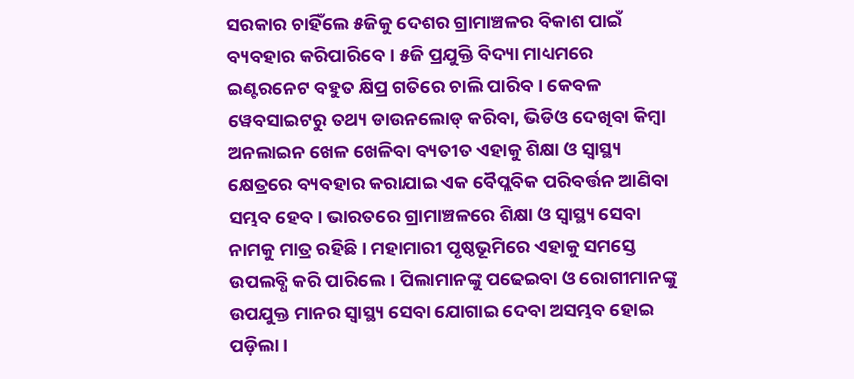ସରକାର ଚାହିଁଲେ ୫ଜିକୁ ଦେଶର ଗ୍ରାମାଞ୍ଚଳର ବିକାଶ ପାଇଁ ବ୍ୟବହାର କରିପାରିବେ। ୫ଜି ପ୍ରଯୁକ୍ତି ବିଦ୍ୟା ମାଧ୍ୟମରେ ଇଣ୍ଟରନେଟ ବହୁତ କ୍ଷିପ୍ର ଗତିରେ ଚାଲି ପାରିବ। କେବଳ ୱେବସାଇଟରୁ ତଥ୍ୟ ଡାଉନଲୋଡ୍ କରିବା, ଭିଡିଓ ଦେଖିବା କିମ୍ବା ଅନଲାଇନ ଖେଳ ଖେଳିବା ବ୍ୟତୀତ ଏହାକୁ ଶିକ୍ଷା ଓ ସ୍ବାସ୍ଥ୍ୟ କ୍ଷେତ୍ରରେ ବ୍ୟବହାର କରାଯାଇ ଏକ ବୈପ୍ଲବିକ ପରିବର୍ତ୍ତନ ଆଣିବା ସମ୍ଭବ ହେବ। ଭାରତରେ ଗ୍ରାମାଞ୍ଚଳରେ ଶିକ୍ଷା ଓ ସ୍ବାସ୍ଥ୍ୟ ସେବା ନାମକୁ ମାତ୍ର ରହିଛି। ମହାମାରୀ ପୃଷ୍ଠଭୂମିରେ ଏହାକୁ ସମସ୍ତେ ଉପଲବ୍ଧି କରି ପାରିଲେ। ପିଲାମାନଙ୍କୁ ପଢେଇବା ଓ ରୋଗୀମାନଙ୍କୁ ଉପଯୁକ୍ତ ମାନର ସ୍ବାସ୍ଥ୍ୟ ସେବା ଯୋଗାଇ ଦେବା ଅସମ୍ଭବ ହୋଇ ପଡ଼ିଲା।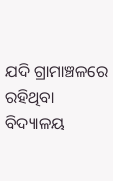ଯଦି ଗ୍ରାମାଞ୍ଚଳରେ ରହିଥିବା ବିଦ୍ୟାଳୟ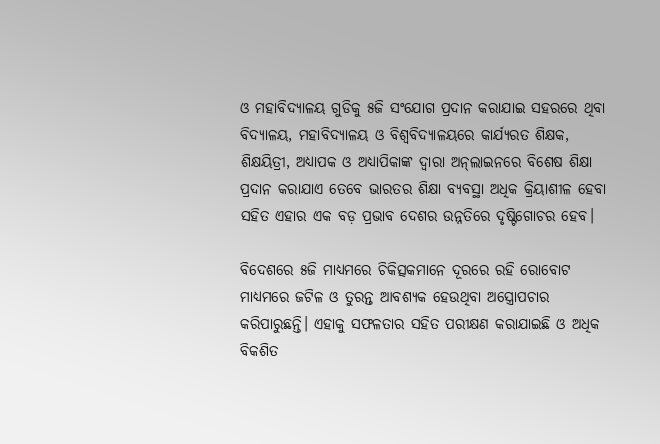ଓ ମହାବିଦ୍ୟାଳୟ ଗୁଡିକୁ ୫ଜି ସଂଯୋଗ ପ୍ରଦାନ କରାଯାଇ ସହରରେ ଥିବା ବିଦ୍ୟାଳୟ, ମହାବିଦ୍ୟାଳୟ ଓ ବିଶ୍ବବିଦ୍ୟାଳୟରେ କାର୍ଯ୍ୟରତ ଶିକ୍ଷକ, ଶିକ୍ଷୟିତ୍ରୀ, ଅଧ୍ୟାପକ ଓ ଅଧ୍ୟାପିକାଙ୍କ ଦ୍ବାରା ଅନ୍‌ଲାଇନରେ ବିଶେଷ ଶିକ୍ଷା ପ୍ରଦାନ କରାଯାଏ ତେବେ ଭାରତର ଶିକ୍ଷା ବ୍ୟବସ୍ଥା ଅଧିକ କ୍ରିୟାଶୀଳ ହେବା ସହିତ ଏହାର ଏକ ବଡ଼ ପ୍ରଭାବ ଦେଶର ଉନ୍ନତିରେ ଦୃଷ୍ଟିଗୋଚର ହେବ।

ବିଦେଶରେ ୫ଜି ମାଧ୍ୟମରେ ଚିକିତ୍ସକମାନେ ଦୂରରେ ରହି ରୋବୋଟ ମାଧ୍ୟମରେ ଜଟିଳ ଓ ତୁରନ୍ତ ଆବଶ୍ୟକ ହେଉଥିବା ଅସ୍ତ୍ରୋପଚାର କରିପାରୁଛନ୍ତି। ଏହାକୁ ସଫଳତାର ସହିତ ପରୀକ୍ଷଣ କରାଯାଇଛି ଓ ଅଧିକ ବିକଶିତ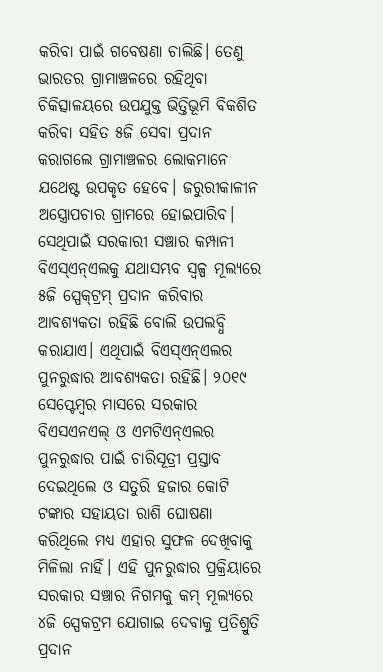କରିବା ପାଇଁ ଗବେଷଣା ଚାଲିଛି। ତେଣୁ ଭାରତର ଗ୍ରାମାଞ୍ଚଳରେ ରହିଥିବା ଚିକିତ୍ସାଳୟରେ ଉପଯୁକ୍ତ ଭିତ୍ତିଭୂମି ବିକଶିତ କରିବା ସହିତ ୫ଜି ସେବା ପ୍ରଦାନ କରାଗଲେ ଗ୍ରାମାଞ୍ଚଳର ଲୋକମାନେ ଯଥେଷ୍ଟ ଉପକୃତ ହେବେ। ଜରୁରୀକାଳୀନ ଅସ୍ତ୍ରୋପଚାର ଗ୍ରାମରେ ହୋଇପାରିବ। ସେଥିପାଇଁ ସରକାରୀ ସଞ୍ଚାର କମ୍ପାନୀ ବିଏସ୍ଏନ୍ଏଲକୁ ଯଥାସମ୍ଭବ ସ୍ୱଳ୍ପ ମୂଲ୍ୟରେ ୫ଜି ସ୍ପେକ୍‌ଟ୍ରମ୍‌ ପ୍ରଦାନ କରିବାର ଆବଶ୍ୟକତା ରହିଛି ବୋଲି ଉପଲବ୍ଧି କରାଯାଏ। ଏଥିପାଇଁ ବିଏସ୍ଏନ୍ଏଲର ପୁନରୁଦ୍ଧାର ଆବଶ୍ୟକତା ରହିଛି। ୨୦୧୯ ସେପ୍ଟେମ୍ବର ମାସରେ ସରକାର ବିଏସଏନଏଲ୍ ଓ ଏମଟିଏନ୍ଏଲର ପୁନରୁଦ୍ଧାର ପାଇଁ ଚାରିସୂତ୍ରୀ ପ୍ରସ୍ତାବ ଦେଇଥିଲେ ଓ ସତୁରି ହଜାର କୋଟି ଟଙ୍କାର ସହାୟତା ରାଶି ଘୋଷଣା କରିଥିଲେ ମଧ୍ୟ ଏହାର ସୁଫଳ ଦେଖିବାକୁ ମିଳିଲା ନାହିଁ। ଏହି ପୁନରୁଦ୍ଧାର ପ୍ରକ୍ରିୟାରେ ସରକାର ସଞ୍ଚାର ନିଗମକୁ କମ୍‌ ମୂଲ୍ୟରେ ୪ଜି ସ୍ପେକଟ୍ରମ ଯୋଗାଇ ଦେବାକୁ ପ୍ରତିଶ୍ରୁତି ପ୍ରଦାନ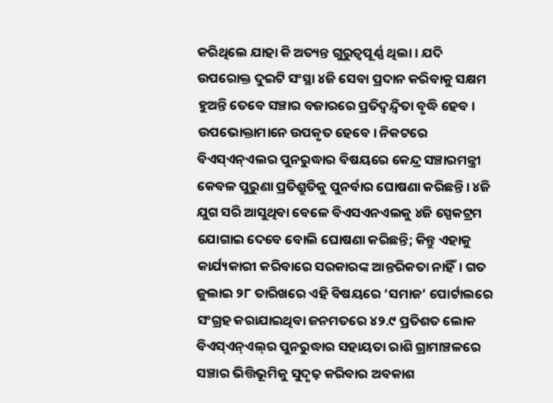କରିଥିଲେ ଯାହା କି ଅତ୍ୟନ୍ତ ଗୁରୁତ୍ୱପୂର୍ଣ୍ଣ ଥିଲା । ଯଦି ଉପରୋକ୍ତ ଦୁଇଟି ସଂସ୍ଥା ୪ଜି ସେବା ପ୍ରଦାନ କରିବାକୁ ସକ୍ଷମ ହୁଅନ୍ତି ତେବେ ସଞ୍ଚାର ବଜାରରେ ପ୍ରତିଦ୍ବନ୍ଦ୍ବିତା ବୃଦ୍ଧି ହେବ। ଉପଭୋକ୍ତାମାନେ ଉପକୃତ ହେବେ। ନିକଟରେ ବିଏସ୍ଏନ୍ଏଲର ପୁନରୁଦ୍ଧାର ବିଷୟରେ କେନ୍ଦ୍ର ସଞ୍ଚାରମନ୍ତ୍ରୀ କେବଳ ପୁରୁଣା ପ୍ରତିଶ୍ରୁତିକୁ ପୁନର୍ବାର ଘୋଷଣା କରିଛନ୍ତି। ୪ଜି ଯୁଗ ସରି ଆସୁଥିବା ବେଳେ ବିଏସଏନଏଲକୁ ୪ଜି ସ୍ପେକଟ୍ରମ ଯୋଗାଇ ଦେବେ ବୋଲି ଘୋଷଣା କରିଛନ୍ତି; କିନ୍ତୁ ଏହାକୁ କାର୍ଯ୍ୟକାରୀ କରିବାରେ ସରକାରଙ୍କ ଆନ୍ତରିକତା ନାହିଁ। ଗତ ଜୁଲାଇ ୨୮ ତାରିଖରେ ଏହି ବିଷୟରେ ‘ସମାଜ’ ପୋର୍ଟାଲରେ ସଂଗ୍ରହ କରାଯାଇଥିବା ଜନମତରେ ୪୨.୯ ପ୍ରତିଶତ ଲୋକ ବିଏସ୍ଏନ୍ଏଲ୍‌ର ପୁନରୁଦ୍ଧାର ସହାୟତା ରାଶି ଗ୍ରାମାଞ୍ଚଳରେ ସଞ୍ଚାର ଭିତ୍ତିଭୂମିକୁ ସୁଦୃଢ଼ କରିବାର ଅବକାଶ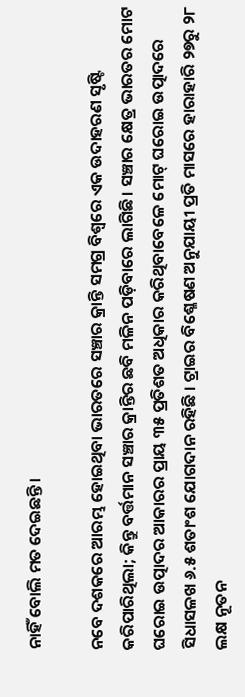ନାହିଁ ବୋଲି ମତ ଦେଇଛନ୍ତି।

ନବେ ଦଶକରେ ଆରମ୍ଭ ହୋଇଥିବା ଭାରତରେ ସଞ୍ଚାର କ୍ରାନ୍ତି ସମଗ୍ର ବିଶ୍ବରେ ଏକ ଉଦାହରଣ ସୃଷ୍ଟି କରିପାରିଥିଲା; କିନ୍ତୁ ବର୍ତ୍ତମାନ ସଞ୍ଚାର କ୍ରାନ୍ତିର ଛବି ମଳିନ ପଡ଼ିବାରେ ଲାଗିଛି। ସଞ୍ଚାର କ୍ଷେତ୍ର ଭାରତର ମୋଟ ଘରୋଇ ଉତ୍ପାଦର ଆକାରର ପ୍ରାୟ ୩୫ ପ୍ରତିଶତ ଅଧିକାର କରିଥିବାବେଳେ ମୋଟ୍ ଘରୋଇ ଉତ୍ପାଦରେ ସିଧାସଳଖ ୬.୫ ଶତାଂଶ ଯୋଗଦାନ ରହିଛି । ଟ୍ରାଇର ବିଶ୍ଳେଷଣ ଅନୁଯାୟୀ ପ୍ରତି ମାସରେ ହାରାହାରି ୨୭ରୁ ୨୮ ଲକ୍ଷ ନୂତନ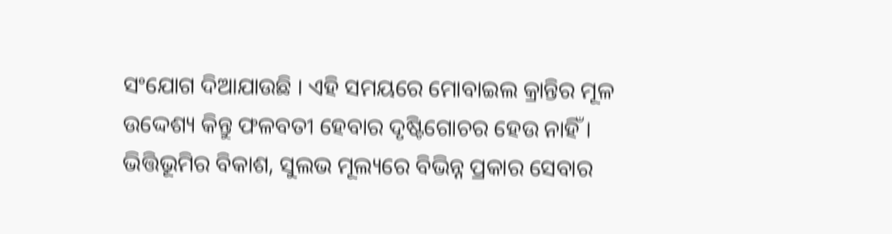ସଂଯୋଗ ଦିଆଯାଉଛି । ଏହି ସମୟରେ ମୋବାଇଲ କ୍ରାନ୍ତିର ମୂଳ ଉଦ୍ଦେଶ୍ୟ କିନ୍ତୁ ଫଳବତୀ ହେବାର ଦୃଷ୍ଟିଗୋଚର ହେଉ ନାହିଁ । ଭିତ୍ତିଭୂମିର ବିକାଶ, ସୁଲଭ ମୂଲ୍ୟରେ ବିଭିନ୍ନ ପ୍ରକାର ସେବାର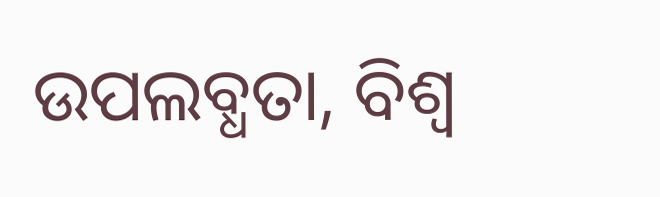ଉପଲବ୍ଧତା, ବିଶ୍ବ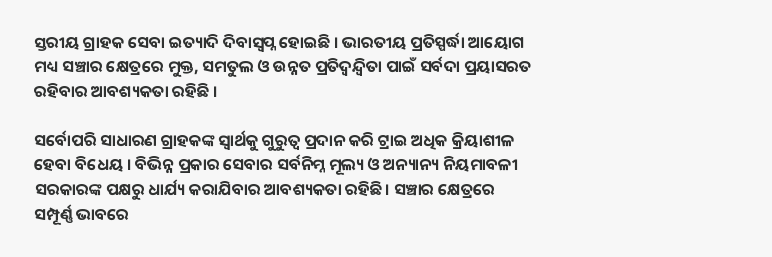ସ୍ତରୀୟ ଗ୍ରାହକ ସେବା ଇତ୍ୟାଦି ଦିବାସ୍ବପ୍ନ ହୋଇଛି । ଭାରତୀୟ ପ୍ରତିସ୍ପର୍ଦ୍ଧା ଆୟୋଗ ମଧ୍ୟ ସଞ୍ଚାର କ୍ଷେତ୍ରରେ ମୁକ୍ତ, ସମତୁଲ ଓ ଉନ୍ନତ ପ୍ରତିଦ୍ବନ୍ଦ୍ବିତା ପାଇଁ ସର୍ବଦା ପ୍ରୟାସରତ ରହିବାର ଆବଶ୍ୟକତା ରହିଛି ।

ସର୍ବୋପରି ସାଧାରଣ ଗ୍ରାହକଙ୍କ ସ୍ବାର୍ଥକୁ ଗୁରୁତ୍ବ ପ୍ରଦାନ କରି ଟ୍ରାଇ ଅଧିକ କ୍ରିୟାଶୀଳ ହେବା ବିଧେୟ । ବିଭିନ୍ନ ପ୍ରକାର ସେବାର ସର୍ବନିମ୍ନ ମୂଲ୍ୟ ଓ ଅନ୍ୟାନ୍ୟ ନିୟମାବଳୀ ସରକାରଙ୍କ ପକ୍ଷରୁ ଧାର୍ଯ୍ୟ କରାଯିବାର ଆବଶ୍ୟକତା ରହିଛି। ସଞ୍ଚାର କ୍ଷେତ୍ରରେ ସମ୍ପୂର୍ଣ୍ଣ ଭାବରେ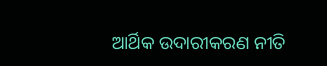ଆର୍ଥିକ ଉଦାରୀକରଣ ନୀତି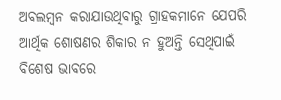ଅବଲମ୍ବନ କରାଯାଉଥିବାରୁ ଗ୍ରାହକମାନେ ଯେପରି ଆର୍ଥିକ ଶୋଷଣର ଶିକାର ନ ହୁଅନ୍ତି ସେଥିପାଇଁ ବିଶେଷ ଭାବରେ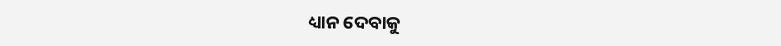ଧ୍ୟାନ ଦେବାକୁ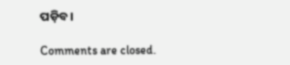ପଡ଼ିବ।

Comments are closed.